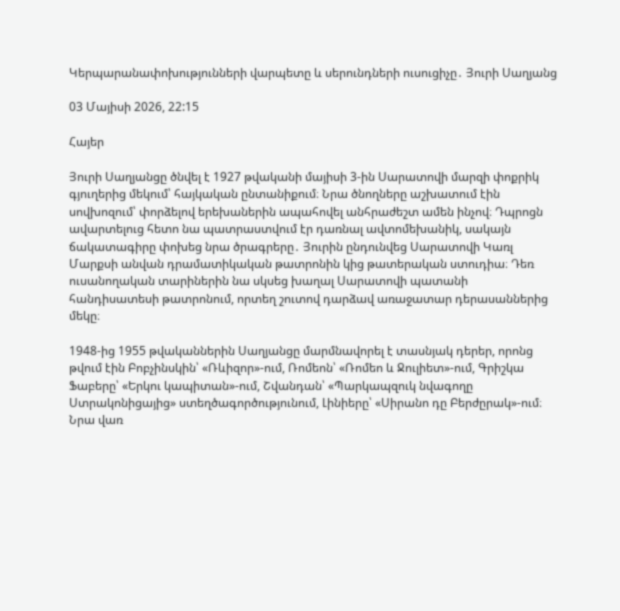Կերպարանափոխությունների վարպետը և սերունդների ուսուցիչը․ Յուրի Սաղյանց

03 Մայիսի 2026, 22:15

Հայեր

Յուրի Սաղյանցը ծնվել է 1927 թվականի մայիսի 3-ին Սարատովի մարզի փոքրիկ գյուղերից մեկում՝ հայկական ընտանիքում։ Նրա ծնողները աշխատում էին սովխոզում՝ փորձելով երեխաներին ապահովել անհրաժեշտ ամեն ինչով։ Դպրոցն ավարտելուց հետո նա պատրաստվում էր դառնալ ավտոմեխանիկ, սակայն ճակատագիրը փոխեց նրա ծրագրերը․ Յուրին ընդունվեց Սարատովի Կառլ Մարքսի անվան դրամատիկական թատրոնին կից թատերական ստուդիա։ Դեռ ուսանողական տարիներին նա սկսեց խաղալ Սարատովի պատանի հանդիսատեսի թատրոնում, որտեղ շուտով դարձավ առաջատար դերասաններից մեկը։

1948-ից 1955 թվականներին Սաղյանցը մարմնավորել է տասնյակ դերեր, որոնց թվում էին Բոբչինսկին՝ «Ռևիզոր»-ում, Ռոմեոն՝ «Ռոմեո և Ջուլիետ»-ում, Գրիշկա Ֆաբերը՝ «Երկու կապիտան»-ում, Շվանդան՝ «Պարկապզուկ նվագողը Ստրակոնիցայից» ստեղծագործությունում, Լինիերը՝ «Սիրանո դը Բերժըրակ»-ում։ Նրա վառ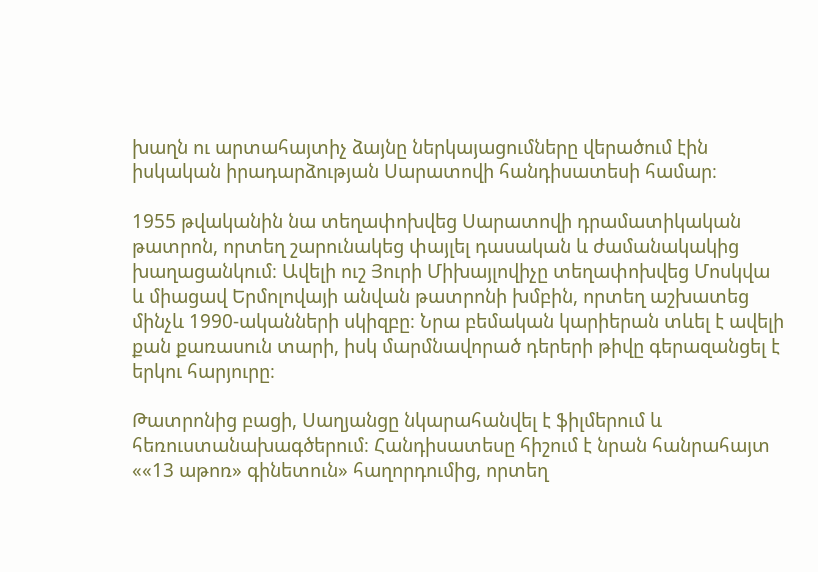խաղն ու արտահայտիչ ձայնը ներկայացումները վերածում էին իսկական իրադարձության Սարատովի հանդիսատեսի համար։

1955 թվականին նա տեղափոխվեց Սարատովի դրամատիկական թատրոն, որտեղ շարունակեց փայլել դասական և ժամանակակից խաղացանկում։ Ավելի ուշ Յուրի Միխայլովիչը տեղափոխվեց Մոսկվա և միացավ Երմոլովայի անվան թատրոնի խմբին, որտեղ աշխատեց մինչև 1990-ականների սկիզբը։ Նրա բեմական կարիերան տևել է ավելի քան քառասուն տարի, իսկ մարմնավորած դերերի թիվը գերազանցել է երկու հարյուրը։

Թատրոնից բացի, Սաղյանցը նկարահանվել է ֆիլմերում և հեռուստանախագծերում։ Հանդիսատեսը հիշում է նրան հանրահայտ ««13 աթոռ» գինետուն» հաղորդումից, որտեղ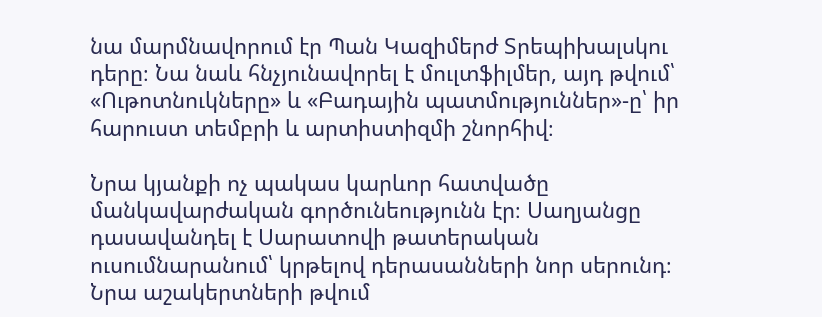նա մարմնավորում էր Պան Կազիմերժ Տրեպիխալսկու դերը։ Նա նաև հնչյունավորել է մուլտֆիլմեր, այդ թվում՝ «Ութոտնուկները» և «Բադային պատմություններ»-ը՝ իր հարուստ տեմբրի և արտիստիզմի շնորհիվ։

Նրա կյանքի ոչ պակաս կարևոր հատվածը մանկավարժական գործունեությունն էր։ Սաղյանցը դասավանդել է Սարատովի թատերական ուսումնարանում՝ կրթելով դերասանների նոր սերունդ։ Նրա աշակերտների թվում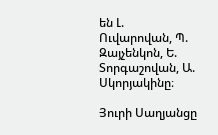են Լ. Ուվարովան, Պ. Զայչենկոն, Ե. Տորգաշովան, Ա. Սկորյակինը։

Յուրի Սաղյանցը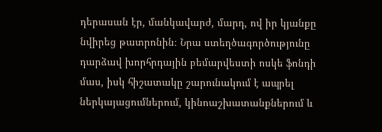դերասան էր, մանկավարժ, մարդ, ով իր կյանքը նվիրեց թատրոնին։ Նրա ստեղծագործությունը դարձավ խորհրդային բեմարվեստի ոսկե ֆոնդի մաս, իսկ հիշատակը շարունակում է ապրել ներկայացումներում, կինոաշխատանքներում և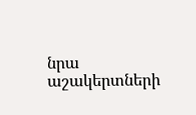նրա աշակերտների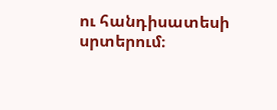ու հանդիսատեսի սրտերում։